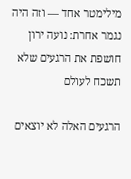מילימטר אחד — וזה היה נגמר אחרת: נועה ירון חושפת את הרגעים שלא תשכח לעולם

הרגעים האלה לא יוצאים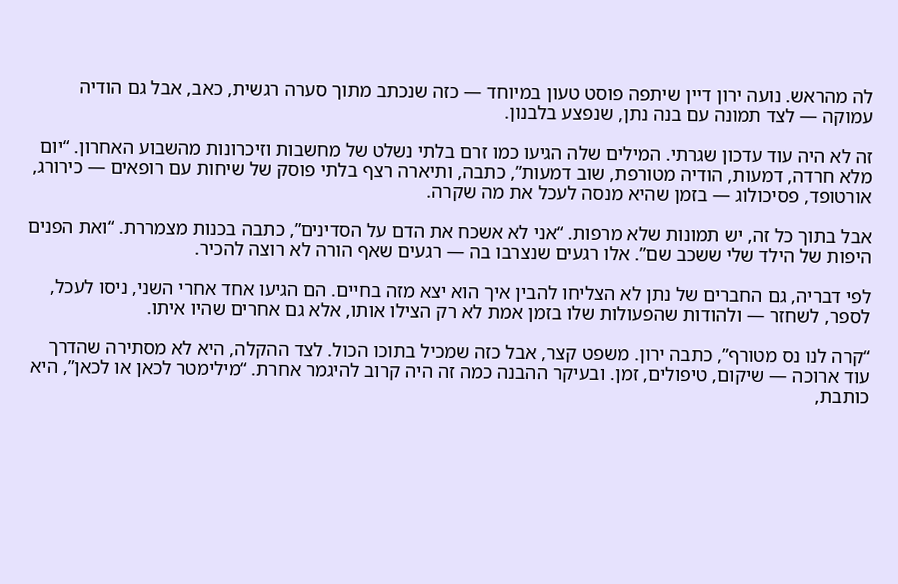לה מהראש. נועה ירון דיין שיתפה פוסט טעון במיוחד — כזה שנכתב מתוך סערה רגשית, כאב, אבל גם הודיה עמוקה — לצד תמונה עם בנה נתן, שנפצע בלבנון.

זה לא היה עוד עדכון שגרתי. המילים שלה הגיעו כמו זרם בלתי נשלט של מחשבות וזיכרונות מהשבוע האחרון. “יום מלא חרדה, דמעות, הודיה מטורפת, שוב דמעות”, כתבה, ותיארה רצף בלתי פוסק של שיחות עם רופאים — כירורג, אורטופד, פסיכולוג — בזמן שהיא מנסה לעכל את מה שקרה.

אבל בתוך כל זה, יש תמונות שלא מרפות. “אני לא אשכח את הדם על הסדינים”, כתבה בכנות מצמררת. “ואת הפנים היפות של הילד שלי ששכב שם”. אלו רגעים שנצרבו בה — רגעים שאף הורה לא רוצה להכיר.

לפי דבריה, גם החברים של נתן לא הצליחו להבין איך הוא יצא מזה בחיים. הם הגיעו אחד אחרי השני, ניסו לעכל, לספר, לשחזר — ולהודות שהפעולות שלו בזמן אמת לא רק הצילו אותו, אלא גם אחרים שהיו איתו.

“קרה לנו נס מטורף”, כתבה ירון. משפט קצר, אבל כזה שמכיל בתוכו הכול. לצד ההקלה, היא לא מסתירה שהדרך עוד ארוכה — שיקום, טיפולים, זמן. ובעיקר ההבנה כמה זה היה קרוב להיגמר אחרת. “מילימטר לכאן או לכאן”, היא כותבת,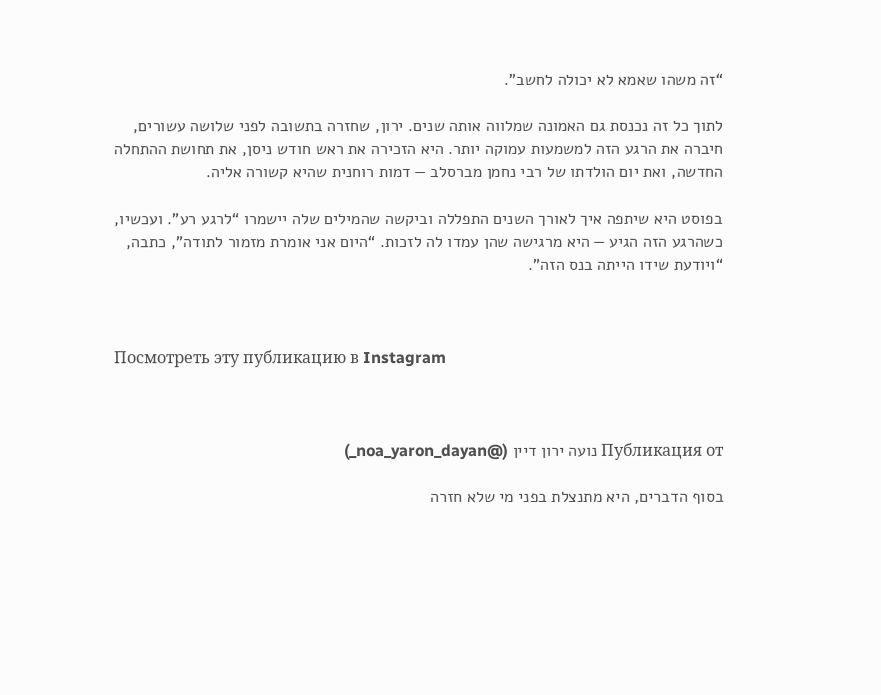“זה משהו שאמא לא יכולה לחשב”.

לתוך כל זה נכנסת גם האמונה שמלווה אותה שנים. ירון, שחזרה בתשובה לפני שלושה עשורים, חיברה את הרגע הזה למשמעות עמוקה יותר. היא הזכירה את ראש חודש ניסן, את תחושת ההתחלה החדשה, ואת יום הולדתו של רבי נחמן מברסלב — דמות רוחנית שהיא קשורה אליה.

בפוסט היא שיתפה איך לאורך השנים התפללה וביקשה שהמילים שלה יישמרו “לרגע רע”. ועכשיו, כשהרגע הזה הגיע — היא מרגישה שהן עמדו לה לזכות. “היום אני אומרת מזמור לתודה”, כתבה, “ויודעת שידו הייתה בנס הזה”.



Посмотреть эту публикацию в Instagram



Публикация от נועה ירון דיין (@noa_yaron_dayan_)

בסוף הדברים, היא מתנצלת בפני מי שלא חזרה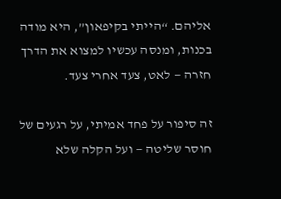אליהם. “הייתי בקיפאון”, היא מודה בכנות, ומנסה עכשיו למצוא את הדרך חזרה — לאט, צעד אחרי צעד.

זה סיפור על פחד אמיתי, על רגעים של חוסר שליטה — ועל הקלה שלא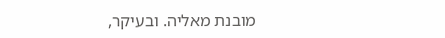מובנת מאליה. ובעיקר,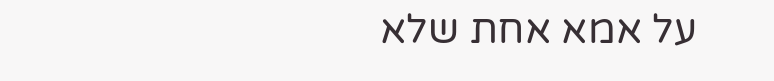על אמא אחת שלא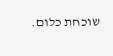שוכחת כלום.